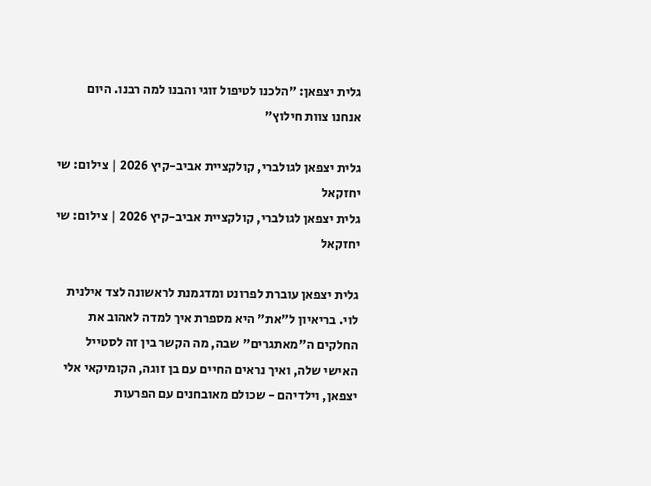גלית יצפאן: "הלכנו לטיפול זוגי והבנו למה רבנו. היום אנחנו צוות חילוץ"

גלית יצפאן לגולברי, קולקציית אביב-קיץ 2026 | צילום: שי יחזקאל
גלית יצפאן לגולברי, קולקציית אביב-קיץ 2026 | צילום: שי יחזקאל

גלית יצפאן עוברת לפרונט ומדגמנת לראשונה לצד אילנית לוי. בריאיון ל"את" היא מספרת איך למדה לאהוב את החלקים ה"מאתגרים" שבה, מה הקשר בין זה לסטייל האישי שלה, ואיך נראים החיים עם בן זוגה, הקומיקאי אלי יצפאן, וילדיהם - שכולם מאובחנים עם הפרעות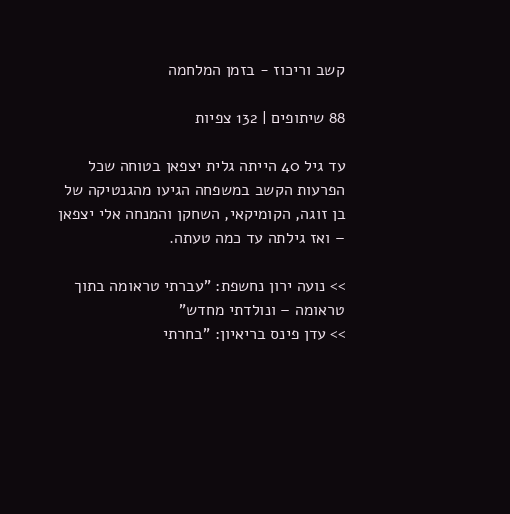קשב וריכוז - בזמן המלחמה

88 שיתופים | 132 צפיות

עד גיל 40 הייתה גלית יצפאן בטוחה שכל הפרעות הקשב במשפחה הגיעו מהגנטיקה של בן זוגה, הקומיקאי, השחקן והמנחה אלי יצפאן – ואז גילתה עד כמה טעתה.

>> נועה ירון נחשפת: "עברתי טראומה בתוך טראומה – ונולדתי מחדש"
>> עדן פינס בריאיון: "בחרתי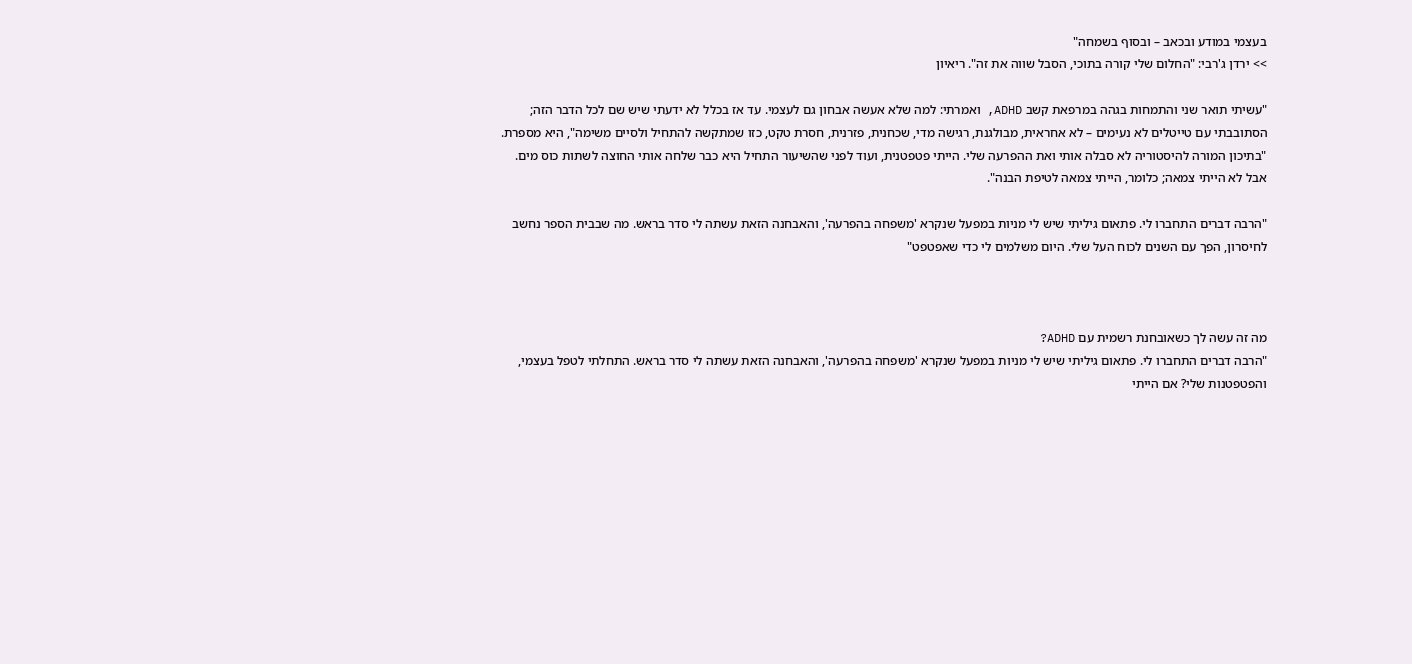בעצמי במודע ובכאב – ובסוף בשמחה"
>> ירדן ג'רבי: "החלום שלי קורה בתוכי, הסבל שווה את זה". ריאיון

"עשיתי תואר שני והתמחות בגהה במרפאת קשב ADHD, ואמרתי: למה שלא אעשה אבחון גם לעצמי. עד אז בכלל לא ידעתי שיש שם לכל הדבר הזה; הסתובבתי עם טייטלים לא נעימים – לא אחראית, מבולגנת, רגישה מדי, שכחנית, פזרנית, חסרת טקט, כזו שמתקשה להתחיל ולסיים משימה", היא מספרת. "בתיכון המורה להיסטוריה לא סבלה אותי ואת ההפרעה שלי. הייתי פטפטנית, ועוד לפני שהשיעור התחיל היא כבר שלחה אותי החוצה לשתות כוס מים. אבל לא הייתי צמאה; כלומר, הייתי צמאה לטיפת הבנה".

"הרבה דברים התחברו לי. פתאום גיליתי שיש לי מניות במפעל שנקרא 'משפחה בהפרעה', והאבחנה הזאת עשתה לי סדר בראש. מה שבבית הספר נחשב לחיסרון, הפך עם השנים לכוח העל שלי. היום משלמים לי כדי שאפטפט"



מה זה עשה לך כשאובחנת רשמית עם ADHD?
"הרבה דברים התחברו לי. פתאום גיליתי שיש לי מניות במפעל שנקרא 'משפחה בהפרעה', והאבחנה הזאת עשתה לי סדר בראש. התחלתי לטפל בעצמי, והפטפטנות שלי? אם הייתי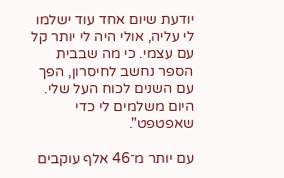יודעת שיום אחד עוד ישלמו לי עליה, אולי היה לי יותר קל עם עצמי. כי מה שבבית הספר נחשב לחיסרון, הפך עם השנים לכוח העל שלי. היום משלמים לי כדי שאפטפט".

עם יותר מ־46 אלף עוקבים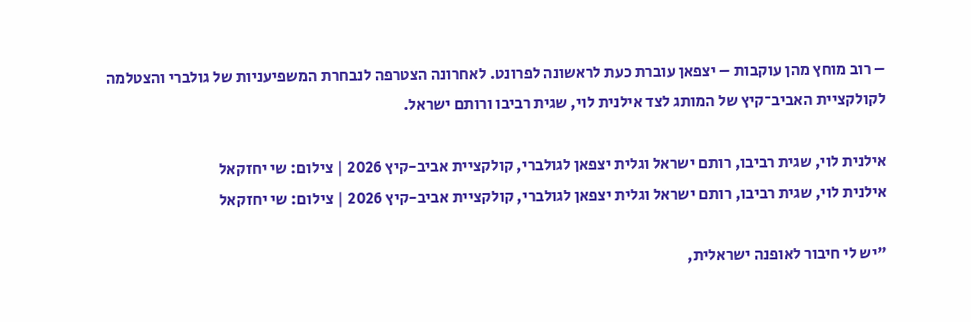– רוב מוחץ מהן עוקבות – יצפאן עוברת כעת לראשונה לפרונט. לאחרונה הצטרפה לנבחרת המשפיעניות של גולברי והצטלמה לקולקציית האביב־קיץ של המותג לצד אילנית לוי, שגית רביבו ורותם ישראל.

אילנית לוי, שגית רביבו, רותם ישראל וגלית יצפאן לגולברי, קולקציית אביב-קיץ 2026 | צילום: שי יחזקאל
אילנית לוי, שגית רביבו, רותם ישראל וגלית יצפאן לגולברי, קולקציית אביב-קיץ 2026 | צילום: שי יחזקאל

"יש לי חיבור לאופנה ישראלית,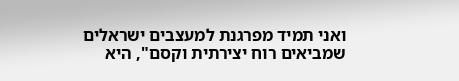ואני תמיד מפרגנת למעצבים ישראלים שמביאים רוח יצירתית וקסם", היא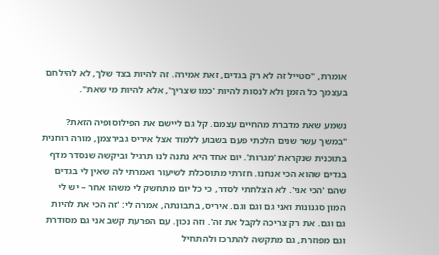אומרת, "סטייל זה לא רק בגדים, זאת אמירה. זה להיות בצד שלך, לא להילחם בעצמך כל הזמן ולא לנסות להיות 'כמו שצריך', אלא להיות מי שאת".

נשמע שאת מדברת מהחיים עצמם. קל גם ליישם את הפילוסופיה הזאת?
"במשך עשר שנים הלכתי פעם בשבוע ללמוד אצל איריס גבירצמן, מורה רוחנית בתוכנית שנקראת 'מגרות'. יום אחד היא נתנה לנו תרגיל וביקשה שנסדר מדף בגדים שהוא הכי אנחנו. חזרתי מתוסכלת לשיעור ואמרתי לה שאין לי בגדים שהם 'הכי אני'. לא הצלחתי לסדר, כי כל יום מתחשק לי משהו אחר – יש לי המון סגנונות ואני גם וגם וגם. איריס, בתבונתה, אמרה לי: 'זה הכי את להיות גם וגם. את רק צריכה לקבל את זה'. וזה נכון. עם הפרעת קשב אני גם מסודרת וגם מפוזרת, גם מתקשה להתרכז ולהתחיל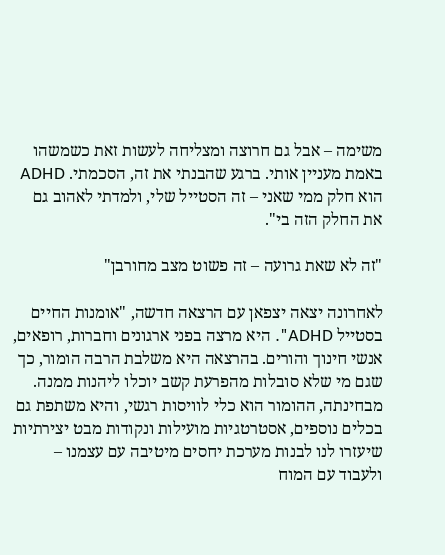משימה – אבל גם חרוצה ומצליחה לעשות זאת כשמשהו באמת מעניין אותי. ברגע שהבנתי את זה, הסכמתי. ADHD הוא חלק ממי שאני – זה הסטייל שלי, ולמדתי לאהוב גם את החלק הזה בי".

"זה לא שאת גרועה – זה פשוט מצב מחורבן"

לאחרונה יצאה יצפאן עם הרצאה חדשה, "אומנות החיים בסטייל ADHD". היא מרצה בפני ארגונים וחברות, רופאים, אנשי חינוך והורים. בהרצאה היא משלבת הרבה הומור, כך שגם מי שלא סובלות מהפרעת קשב יוכלו ליהנות ממנה. מבחינתה, ההומור הוא כלי לוויסות רגשי, והיא משתפת גם בכלים נוספים, אסטרטגיות מועילות ונקודות מבט יצירתיות שיעזרו לנו לבנות מערכת יחסים מיטיבה עם עצמנו – ולעבוד עם המוח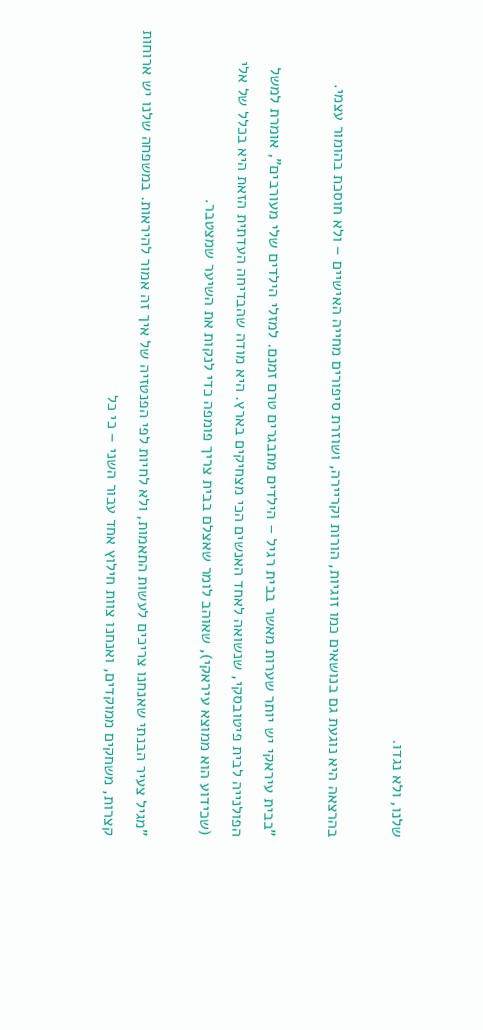שלנו, ולא נגדו.

בהרצאה היא נוגעת גם בנושאים כמו זוגיות, הורות וקריירה, ושוזרת סיפורים מחייה האישיים – ולא חוסכת בהומור עצמי.

"בבית עיראקי יש יותר שערות מאשר בבית רגיל – הילדים מתבגרים טרם זמנם. למזלי הילדים שלי מעורבים", אומרת למשל הפולנייה לבית פיטובסקי, שנשואה לאחד האנשים הכי מצחיקים בארץ. היא מודה שהבדיחה העדתית הזאת היא בכלל של אלי (שכידוע הוא ממוצא עיראקי), שאוהב לומר שאצלם בבית צריך פומפה כדי לנקות את השיער שמצטבר.

"מגיל צעיר הבנתי שאנחנו צריכים לעשות התאמות, ולא לחיות לפי הפנטזיה של איך זה אמור להיראות. במשפחה שלנו יש ארוחות קצרות, משחקים ממוקדים, ואנחנו צוות חילוץ אחד עבור השני – כי כל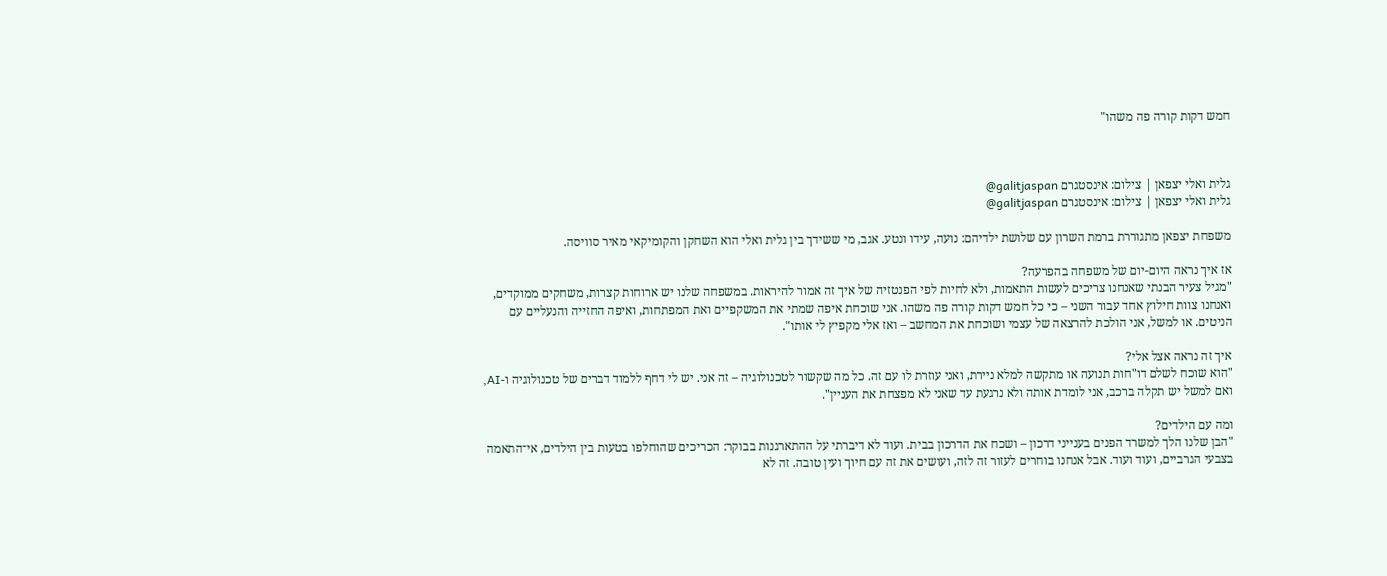חמש דקות קורה פה משהו"



גלית ואלי יצפאן | צילום: אינסטגרם galitjaspan@
גלית ואלי יצפאן | צילום: אינסטגרם galitjaspan@

משפחת יצפאן מתגוררת ברמת השרון עם שלושת ילדיהם: נועה, עידו ונטע. אגב, מי ששידך בין גלית ואלי הוא השחקן והקומיקאי מאיר סוויסה.

אז איך נראה היום-יום של משפחה בהפרעה?
"מגיל צעיר הבנתי שאנחנו צריכים לעשות התאמות, ולא לחיות לפי הפנטזיה של איך זה אמור להיראות. במשפחה שלנו יש ארוחות קצרות, משחקים ממוקדים, ואנחנו צוות חילוץ אחד עבור השני – כי כל חמש דקות קורה פה משהו. אני שוכחת איפה שמתי את המשקפיים ואת המפתחות, ואיפה החזייה והנעליים עם הניטים. או למשל, אני הולכת להרצאה של עצמי ושוכחת את המחשב – ואז אלי מקפיץ לי אותו".

איך זה נראה אצל אלי?
"הוא שוכח לשלם דו"חות תנועה או מתקשה למלא ניירת, ואני עוזרת לו עם זה. כל מה שקשור לטכנולוגיה – זה אני. יש לי דחף ללמוד דברים של טכנולוגיה ו-AI, ואם למשל יש תקלה ברכב, אני לומדת אותה ולא נרגעת עד שאני לא מפצחת את העניין".

ומה עם הילדים?
"הבן שלנו הלך למשרד הפנים בענייני דרכון – ושכח את הדרכון בבית. ועוד לא דיברתי על ההתארגנות בבוקר: הכריכים שהוחלפו בטעות בין הילדים, אי־התאמה בצבעי הגרביים, ועוד ועוד. אבל אנחנו בוחרים לעזור זה לזה, ועושים את זה עם חיוך ועין טובה. זה לא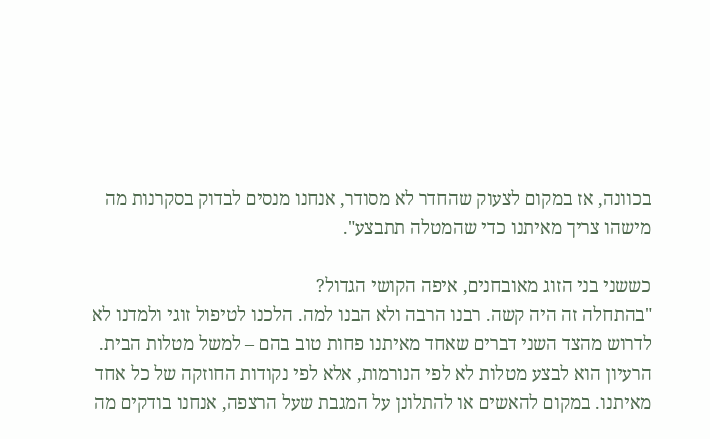בכוונה, אז במקום לצעוק שהחדר לא מסודר, אנחנו מנסים לבדוק בסקרנות מה מישהו צריך מאיתנו כדי שהמטלה תתבצע".

כששני בני הזוג מאובחנים, איפה הקושי הגדול?
"בהתחלה זה היה קשה. רבנו הרבה ולא הבנו למה. הלכנו לטיפול זוגי ולמדנו לא לדרוש מהצד השני דברים שאחד מאיתנו פחות טוב בהם – למשל מטלות הבית. הרעיון הוא לבצע מטלות לא לפי הנורמות, אלא לפי נקודות החוזקה של כל אחד מאיתנו. במקום להאשים או להתלונן על המגבת שעל הרצפה, אנחנו בודקים מה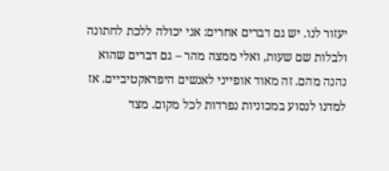יעזור לנו. יש גם דברים אחרים: אני יכולה ללכת לחתונה ולבלות שם שעות, ואלי ממצה מהר – גם דברים שהוא נהנה מהם. זה מאוד אופייני לאנשים היפראקטיביים. אז למדנו לנסוע במכוניות נפרדות לכל מקום. מצד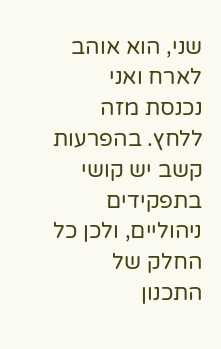שני, הוא אוהב לארח ואני נכנסת מזה ללחץ. בהפרעות קשב יש קושי בתפקידים ניהוליים, ולכן כל החלק של התכנון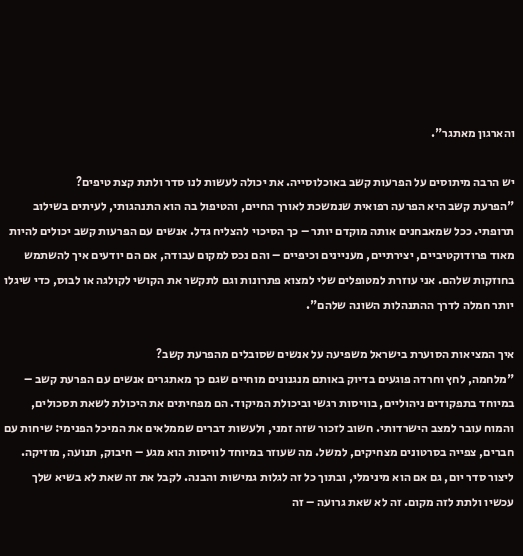והארגון מאתגר".

יש הרבה מיתוסים על הפרעות קשב באוכלוסייה. את יכולה לעשות לנו סדר ולתת קצת טיפים?
"הפרעת קשב היא הפרעה רפואית שנמשכת לאורך החיים, והטיפול בה הוא התנהגותי, לעיתים בשילוב תרופתי. ככל שמאבחנים אותה מוקדם יותר – כך הסיכוי להצליח גדל. אנשים עם הפרעות קשב יכולים להיות מאוד פרודוקטיביים, יצירתיים, מעניינים וכיפיים – והם נכס למקום עבודה, אם הם יודעים איך להשתמש בחוזקות שלהם. אני עוזרת למטופלים שלי למצוא פתרונות וגם לתקשר את הקושי לקולגה או לבוס, כדי שיגלו יותר חמלה לדרך ההתנהלות השונה שלהם".

איך המציאות הסוערת בישראל משפיעה על אנשים שסובלים מהפרעת קשב?
"מלחמה, לחץ וחרדה פוגעים בדיוק באותם מנגנונים מוחיים שגם כך מאתגרים אנשים עם הפרעת קשב – במיוחד בתפקודים ניהוליים, בוויסות רגשי וביכולת המיקוד. הם מפחיתים את היכולת לשאת תסכולים, והמוח עובר למצב הישרדותי. חשוב לזכור שזה זמני, ולעשות דברים שממלאים את המיכל הפנימי: שיחות עם חברים, צפייה בסרטונים מצחיקים, למשל. מה שעוזר במיוחד לוויסות הוא מגע – חיבוק, תנועה, מוזיקה. ליצור סדר יום, גם אם הוא מינימלי, ובתוך כל זה לגלות גמישות והבנה. לקבל את זה שאת לא בשיא שלך עכשיו ולתת לזה מקום. זה לא שאת גרועה – זה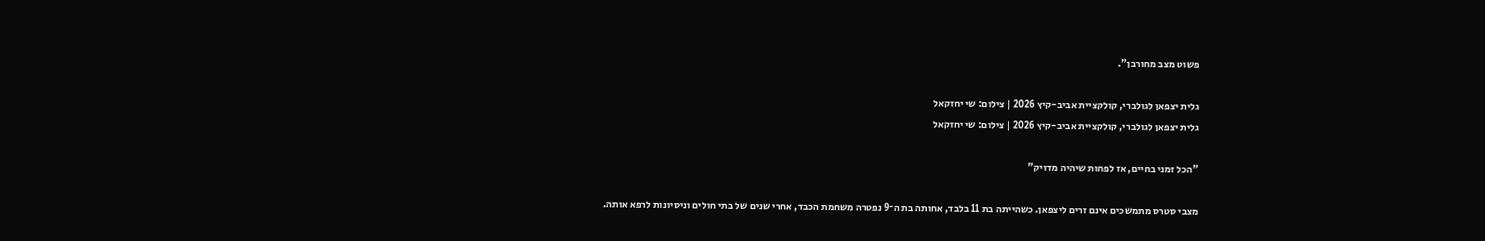פשוט מצב מחורבן".

גלית יצפאן לגולברי, קולקציית אביב-קיץ 2026 | צילום: שי יחזקאל
גלית יצפאן לגולברי, קולקציית אביב-קיץ 2026 | צילום: שי יחזקאל

"הכל זמני בחיים, אז לפחות שיהיה מדויק"

מצבי סטרס מתמשכים אינם זרים ליצפאן. כשהייתה בת 11 בלבד, אחותה בת ה־9 נפטרה משחמת הכבד, אחרי שנים של בתי חולים וניסיונות לרפא אותה.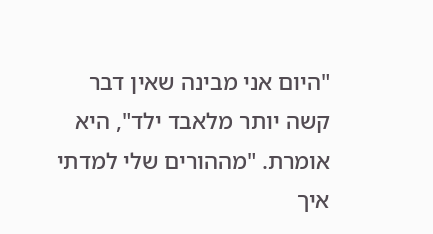"היום אני מבינה שאין דבר קשה יותר מלאבד ילד", היא אומרת. "מההורים שלי למדתי איך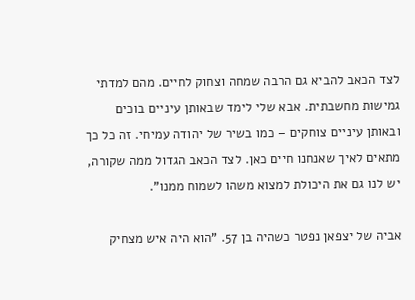לצד הכאב להביא גם הרבה שמחה וצחוק לחיים. מהם למדתי גמישות מחשבתית. אבא שלי לימד שבאותן עיניים בוכים ובאותן עיניים צוחקים – כמו בשיר של יהודה עמיחי. זה כל כך מתאים לאיך שאנחנו חיים כאן. לצד הכאב הגדול ממה שקורה, יש לנו גם את היכולת למצוא משהו לשמוח ממנו".

אביה של יצפאן נפטר כשהיה בן 57. "הוא היה איש מצחיק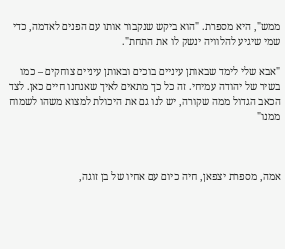ממש", היא מספרת. "הוא ביקש שנקבור אותו עם הפנים לאדמה, כדי שמי שיגיע להלוויה ינשק לו את התחת".

"אבא שלי לימד שבאותן עיניים בוכים ובאותן עיניים צוחקים – כמו בשיר של יהודה עמיחי. זה כל כך מתאים לאיך שאנחנו חיים כאן. לצד הכאב הגדול ממה שקורה, יש לנו גם את היכולת למצוא משהו לשמוח ממנו"



אמה, מספרת יצפאן, חיה כיום עם אחיו של בן זוגה,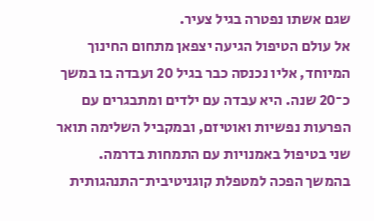שגם אשתו נפטרה בגיל צעיר.
אל עולם הטיפול הגיעה יצפאן מתחום החינוך המיוחד, אליו נכנסה כבר בגיל 20 ועבדה בו במשך כ־20 שנה. היא עבדה עם ילדים ומתבגרים עם הפרעות נפשיות ואוטיזם, ובמקביל השלימה תואר שני בטיפול באמנויות עם התמחות בדרמה. בהמשך הפכה למטפלת קוגניטיבית־התנהגותית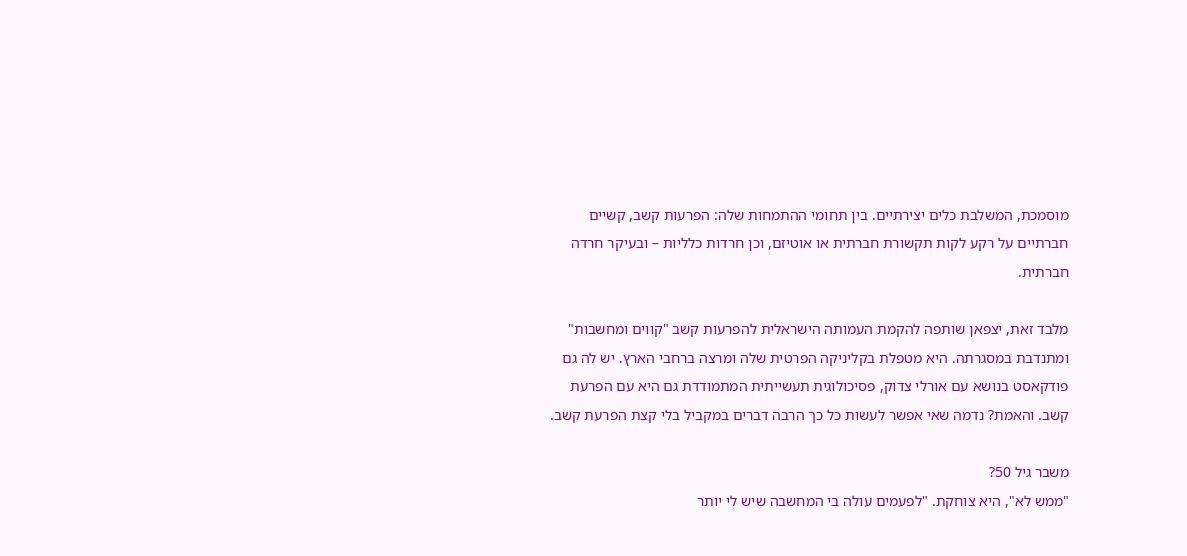מוסמכת, המשלבת כלים יצירתיים. בין תחומי ההתמחות שלה: הפרעות קשב, קשיים חברתיים על רקע לקות תקשורת חברתית או אוטיזם, וכן חרדות כלליות – ובעיקר חרדה חברתית.

מלבד זאת, יצפאן שותפה להקמת העמותה הישראלית להפרעות קשב "קווים ומחשבות" ומתנדבת במסגרתה. היא מטפלת בקליניקה הפרטית שלה ומרצה ברחבי הארץ. יש לה גם פודקאסט בנושא עם אורלי צדוק, פסיכולוגית תעשייתית המתמודדת גם היא עם הפרעת קשב. והאמת? נדמה שאי אפשר לעשות כל כך הרבה דברים במקביל בלי קצת הפרעת קשב.

משבר גיל 50?
"ממש לא", היא צוחקת. "לפעמים עולה בי המחשבה שיש לי יותר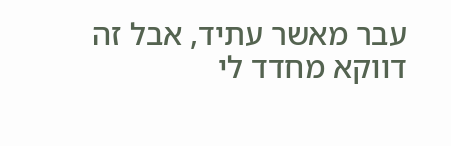עבר מאשר עתיד, אבל זה דווקא מחדד לי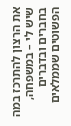את הרצון להתרכז במה שיש לי – במשפחה, בחברים ובדברים הפשוטים שממלאים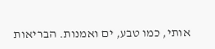אותי, כמו טבע, ים ואמנות. הבריאות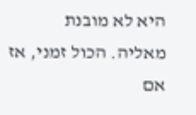היא לא מובנת מאליה. הכול זמני, אז אם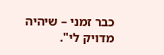כבר זמני – שיהיה מדויק לי".